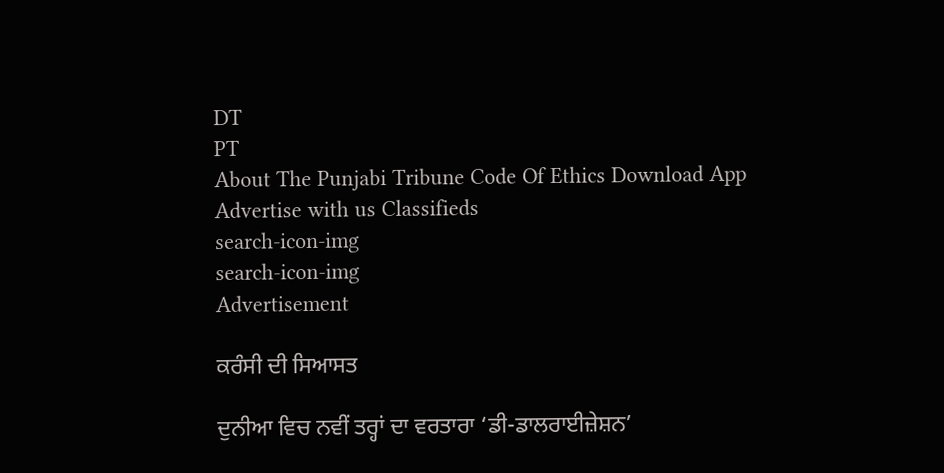DT
PT
About The Punjabi Tribune Code Of Ethics Download App Advertise with us Classifieds
search-icon-img
search-icon-img
Advertisement

ਕਰੰਸੀ ਦੀ ਸਿਆਸਤ

ਦੁਨੀਆ ਵਿਚ ਨਵੀਂ ਤਰ੍ਹਾਂ ਦਾ ਵਰਤਾਰਾ ‘ਡੀ-ਡਾਲਰਾਈਜ਼ੇਸ਼ਨ’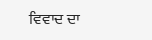ਵਿਵਾਦ ਦਾ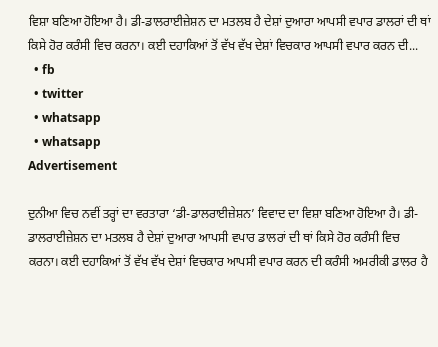ਵਿਸ਼ਾ ਬਣਿਆ ਹੋਇਆ ਹੈ। ਡੀ-ਡਾਲਰਾਈਜ਼ੇਸ਼ਨ ਦਾ ਮਤਲਬ ਹੈ ਦੇਸ਼ਾਂ ਦੁਆਰਾ ਆਪਸੀ ਵਪਾਰ ਡਾਲਰਾਂ ਦੀ ਥਾਂ ਕਿਸੇ ਹੋਰ ਕਰੰਸੀ ਵਿਚ ਕਰਨਾ। ਕਈ ਦਹਾਕਿਆਂ ਤੋਂ ਵੱਖ ਵੱਖ ਦੇਸ਼ਾਂ ਵਿਚਕਾਰ ਆਪਸੀ ਵਪਾਰ ਕਰਨ ਦੀ...
  • fb
  • twitter
  • whatsapp
  • whatsapp
Advertisement

ਦੁਨੀਆ ਵਿਚ ਨਵੀਂ ਤਰ੍ਹਾਂ ਦਾ ਵਰਤਾਰਾ ‘ਡੀ-ਡਾਲਰਾਈਜ਼ੇਸ਼ਨ’ ਵਿਵਾਦ ਦਾ ਵਿਸ਼ਾ ਬਣਿਆ ਹੋਇਆ ਹੈ। ਡੀ-ਡਾਲਰਾਈਜ਼ੇਸ਼ਨ ਦਾ ਮਤਲਬ ਹੈ ਦੇਸ਼ਾਂ ਦੁਆਰਾ ਆਪਸੀ ਵਪਾਰ ਡਾਲਰਾਂ ਦੀ ਥਾਂ ਕਿਸੇ ਹੋਰ ਕਰੰਸੀ ਵਿਚ ਕਰਨਾ। ਕਈ ਦਹਾਕਿਆਂ ਤੋਂ ਵੱਖ ਵੱਖ ਦੇਸ਼ਾਂ ਵਿਚਕਾਰ ਆਪਸੀ ਵਪਾਰ ਕਰਨ ਦੀ ਕਰੰਸੀ ਅਮਰੀਕੀ ਡਾਲਰ ਹੈ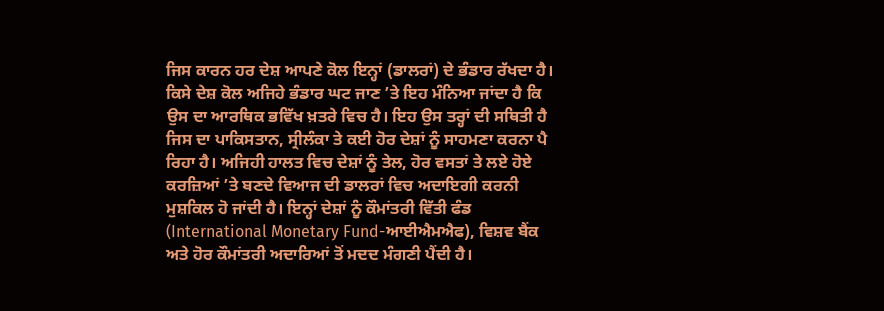ਜਿਸ ਕਾਰਨ ਹਰ ਦੇਸ਼ ਆਪਣੇ ਕੋਲ ਇਨ੍ਹਾਂ (ਡਾਲਰਾਂ) ਦੇ ਭੰਡਾਰ ਰੱਖਦਾ ਹੈ। ਕਿਸੇ ਦੇਸ਼ ਕੋਲ ਅਜਿਹੇ ਭੰਡਾਰ ਘਟ ਜਾਣ ’ਤੇ ਇਹ ਮੰਨਿਆ ਜਾਂਦਾ ਹੈ ਕਿ ਉਸ ਦਾ ਆਰਥਿਕ ਭਵਿੱਖ ਖ਼ਤਰੇ ਵਿਚ ਹੈ। ਇਹ ਉਸ ਤਰ੍ਹਾਂ ਦੀ ਸਥਿਤੀ ਹੈ ਜਿਸ ਦਾ ਪਾਕਿਸਤਾਨ, ਸ੍ਰੀਲੰਕਾ ਤੇ ਕਈ ਹੋਰ ਦੇਸ਼ਾਂ ਨੂੰ ਸਾਹਮਣਾ ਕਰਨਾ ਪੈ ਰਿਹਾ ਹੈ। ਅਜਿਹੀ ਹਾਲਤ ਵਿਚ ਦੇਸ਼ਾਂ ਨੂੰ ਤੇਲ, ਹੋਰ ਵਸਤਾਂ ਤੇ ਲਏ ਹੋਏ ਕਰਜ਼ਿਆਂ ’ਤੇ ਬਣਦੇ ਵਿਆਜ ਦੀ ਡਾਲਰਾਂ ਵਿਚ ਅਦਾਇਗੀ ਕਰਨੀ ਮੁਸ਼ਕਿਲ ਹੋ ਜਾਂਦੀ ਹੈ। ਇਨ੍ਹਾਂ ਦੇਸ਼ਾਂ ਨੂੰ ਕੌਮਾਂਤਰੀ ਵਿੱਤੀ ਫੰਡ (International Monetary Fund-ਆਈਐਮਐਫ), ਵਿਸ਼ਵ ਬੈਂਕ ਅਤੇ ਹੋਰ ਕੌਮਾਂਤਰੀ ਅਦਾਰਿਆਂ ਤੋਂ ਮਦਦ ਮੰਗਣੀ ਪੈਂਦੀ ਹੈ।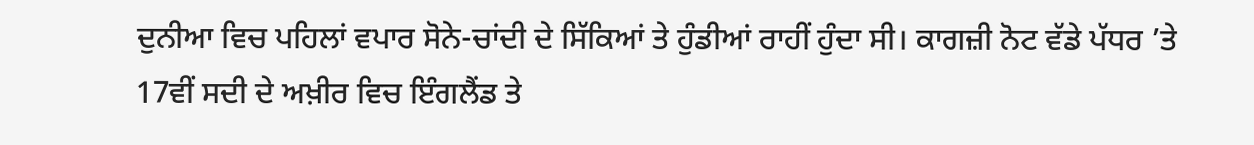ਦੁਨੀਆ ਵਿਚ ਪਹਿਲਾਂ ਵਪਾਰ ਸੋਨੇ-ਚਾਂਦੀ ਦੇ ਸਿੱਕਿਆਂ ਤੇ ਹੁੰਡੀਆਂ ਰਾਹੀਂ ਹੁੰਦਾ ਸੀ। ਕਾਗਜ਼ੀ ਨੋਟ ਵੱਡੇ ਪੱਧਰ ’ਤੇ 17ਵੀਂ ਸਦੀ ਦੇ ਅਖ਼ੀਰ ਵਿਚ ਇੰਗਲੈਂਡ ਤੇ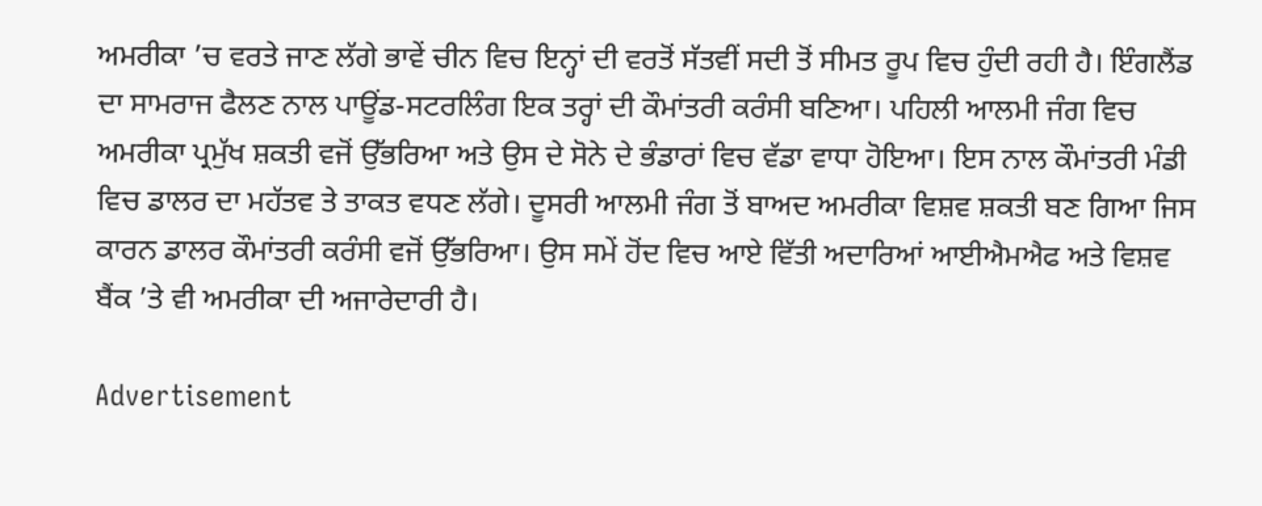ਅਮਰੀਕਾ ’ਚ ਵਰਤੇ ਜਾਣ ਲੱਗੇ ਭਾਵੇਂ ਚੀਨ ਵਿਚ ਇਨ੍ਹਾਂ ਦੀ ਵਰਤੋਂ ਸੱਤਵੀਂ ਸਦੀ ਤੋਂ ਸੀਮਤ ਰੂਪ ਵਿਚ ਹੁੰਦੀ ਰਹੀ ਹੈ। ਇੰਗਲੈਂਡ ਦਾ ਸਾਮਰਾਜ ਫੈਲਣ ਨਾਲ ਪਾਊਂਡ-ਸਟਰਲਿੰਗ ਇਕ ਤਰ੍ਹਾਂ ਦੀ ਕੌਮਾਂਤਰੀ ਕਰੰਸੀ ਬਣਿਆ। ਪਹਿਲੀ ਆਲਮੀ ਜੰਗ ਵਿਚ ਅਮਰੀਕਾ ਪ੍ਰਮੁੱਖ ਸ਼ਕਤੀ ਵਜੋਂ ਉੱਭਰਿਆ ਅਤੇ ਉਸ ਦੇ ਸੋਨੇ ਦੇ ਭੰਡਾਰਾਂ ਵਿਚ ਵੱਡਾ ਵਾਧਾ ਹੋਇਆ। ਇਸ ਨਾਲ ਕੌਮਾਂਤਰੀ ਮੰਡੀ ਵਿਚ ਡਾਲਰ ਦਾ ਮਹੱਤਵ ਤੇ ਤਾਕਤ ਵਧਣ ਲੱਗੇ। ਦੂਸਰੀ ਆਲਮੀ ਜੰਗ ਤੋਂ ਬਾਅਦ ਅਮਰੀਕਾ ਵਿਸ਼ਵ ਸ਼ਕਤੀ ਬਣ ਗਿਆ ਜਿਸ ਕਾਰਨ ਡਾਲਰ ਕੌਮਾਂਤਰੀ ਕਰੰਸੀ ਵਜੋਂ ਉੱਭਰਿਆ। ਉਸ ਸਮੇਂ ਹੋਂਦ ਵਿਚ ਆਏ ਵਿੱਤੀ ਅਦਾਰਿਆਂ ਆਈਐਮਐਫ ਅਤੇ ਵਿਸ਼ਵ ਬੈਂਕ ’ਤੇ ਵੀ ਅਮਰੀਕਾ ਦੀ ਅਜਾਰੇਦਾਰੀ ਹੈ।

Advertisement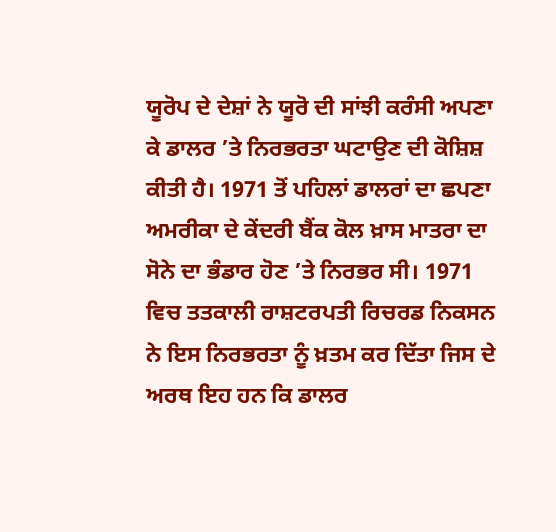ਯੂਰੋਪ ਦੇ ਦੇਸ਼ਾਂ ਨੇ ਯੂਰੋ ਦੀ ਸਾਂਝੀ ਕਰੰਸੀ ਅਪਣਾ ਕੇ ਡਾਲਰ ’ਤੇ ਨਿਰਭਰਤਾ ਘਟਾਉਣ ਦੀ ਕੋਸ਼ਿਸ਼ ਕੀਤੀ ਹੈ। 1971 ਤੋਂ ਪਹਿਲਾਂ ਡਾਲਰਾਂ ਦਾ ਛਪਣਾ ਅਮਰੀਕਾ ਦੇ ਕੇਂਦਰੀ ਬੈਂਕ ਕੋਲ ਖ਼ਾਸ ਮਾਤਰਾ ਦਾ ਸੋਨੇ ਦਾ ਭੰਡਾਰ ਹੋਣ ’ਤੇ ਨਿਰਭਰ ਸੀ। 1971 ਵਿਚ ਤਤਕਾਲੀ ਰਾਸ਼ਟਰਪਤੀ ਰਿਚਰਡ ਨਿਕਸਨ ਨੇ ਇਸ ਨਿਰਭਰਤਾ ਨੂੰ ਖ਼ਤਮ ਕਰ ਦਿੱਤਾ ਜਿਸ ਦੇ ਅਰਥ ਇਹ ਹਨ ਕਿ ਡਾਲਰ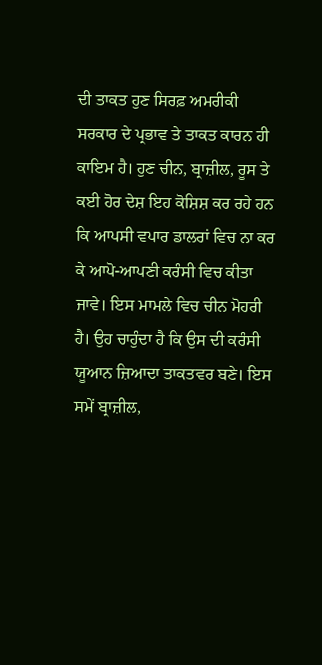ਦੀ ਤਾਕਤ ਹੁਣ ਸਿਰਫ਼ ਅਮਰੀਕੀ ਸਰਕਾਰ ਦੇ ਪ੍ਰਭਾਵ ਤੇ ਤਾਕਤ ਕਾਰਨ ਹੀ ਕਾਇਮ ਹੈ। ਹੁਣ ਚੀਨ, ਬ੍ਰਾਜ਼ੀਲ, ਰੂਸ ਤੇ ਕਈ ਹੋਰ ਦੇਸ਼ ਇਹ ਕੋਸ਼ਿਸ਼ ਕਰ ਰਹੇ ਹਨ ਕਿ ਆਪਸੀ ਵਪਾਰ ਡਾਲਰਾਂ ਵਿਚ ਨਾ ਕਰ ਕੇ ਆਪੋ-ਆਪਣੀ ਕਰੰਸੀ ਵਿਚ ਕੀਤਾ ਜਾਵੇ। ਇਸ ਮਾਮਲੇ ਵਿਚ ਚੀਨ ਮੋਹਰੀ ਹੈ। ਉਹ ਚਾਹੁੰਦਾ ਹੈ ਕਿ ਉਸ ਦੀ ਕਰੰਸੀ ਯੂਆਨ ਜ਼ਿਆਦਾ ਤਾਕਤਵਰ ਬਣੇ। ਇਸ ਸਮੇਂ ਬ੍ਰਾਜ਼ੀਲ,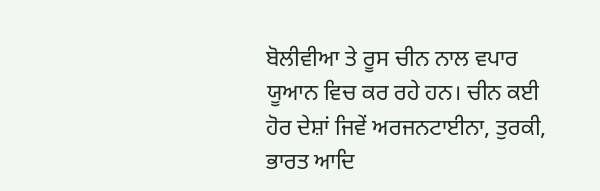ਬੋਲੀਵੀਆ ਤੇ ਰੂਸ ਚੀਨ ਨਾਲ ਵਪਾਰ ਯੂਆਨ ਵਿਚ ਕਰ ਰਹੇ ਹਨ। ਚੀਨ ਕਈ ਹੋਰ ਦੇਸ਼ਾਂ ਜਿਵੇਂ ਅਰਜਨਟਾਈਨਾ, ਤੁਰਕੀ, ਭਾਰਤ ਆਦਿ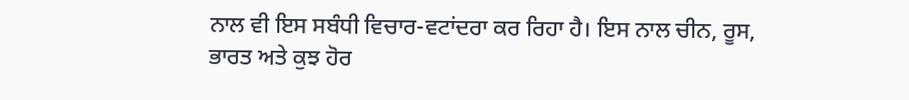ਨਾਲ ਵੀ ਇਸ ਸਬੰਧੀ ਵਿਚਾਰ-ਵਟਾਂਦਰਾ ਕਰ ਰਿਹਾ ਹੈ। ਇਸ ਨਾਲ ਚੀਨ, ਰੂਸ, ਭਾਰਤ ਅਤੇ ਕੁਝ ਹੋਰ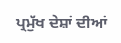ਪ੍ਰਮੁੱਖ ਦੇਸ਼ਾਂ ਦੀਆਂ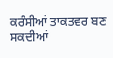ਕਰੰਸੀਆਂ ਤਾਕਤਵਰ ਬਣ ਸਕਦੀਆਂ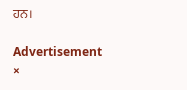ਹਨ।

Advertisement
×